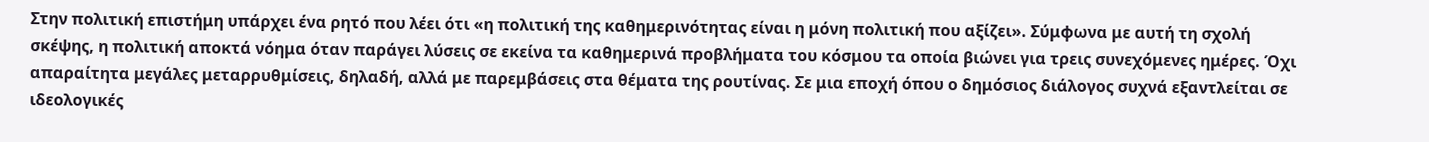Στην πολιτική επιστήμη υπάρχει ένα ρητό που λέει ότι «η πολιτική της καθημερινότητας είναι η μόνη πολιτική που αξίζει». Σύμφωνα με αυτή τη σχολή σκέψης, η πολιτική αποκτά νόημα όταν παράγει λύσεις σε εκείνα τα καθημερινά προβλήματα του κόσμου τα οποία βιώνει για τρεις συνεχόμενες ημέρες. Όχι απαραίτητα μεγάλες μεταρρυθμίσεις, δηλαδή, αλλά με παρεμβάσεις στα θέματα της ρουτίνας. Σε μια εποχή όπου ο δημόσιος διάλογος συχνά εξαντλείται σε ιδεολογικές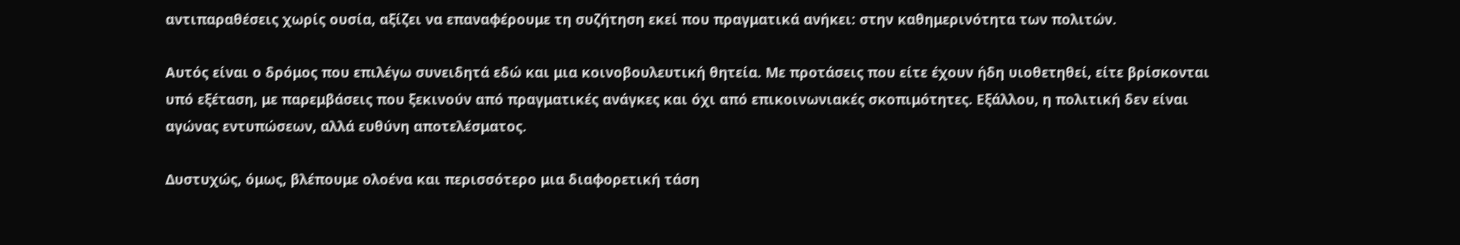αντιπαραθέσεις χωρίς ουσία, αξίζει να επαναφέρουμε τη συζήτηση εκεί που πραγματικά ανήκει: στην καθημερινότητα των πολιτών.

Αυτός είναι ο δρόμος που επιλέγω συνειδητά εδώ και μια κοινοβουλευτική θητεία. Με προτάσεις που είτε έχουν ήδη υιοθετηθεί, είτε βρίσκονται υπό εξέταση, με παρεμβάσεις που ξεκινούν από πραγματικές ανάγκες και όχι από επικοινωνιακές σκοπιμότητες. Εξάλλου, η πολιτική δεν είναι αγώνας εντυπώσεων, αλλά ευθύνη αποτελέσματος.

Δυστυχώς, όμως, βλέπουμε ολοένα και περισσότερο μια διαφορετική τάση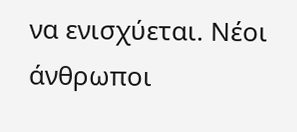να ενισχύεται. Νέοι άνθρωποι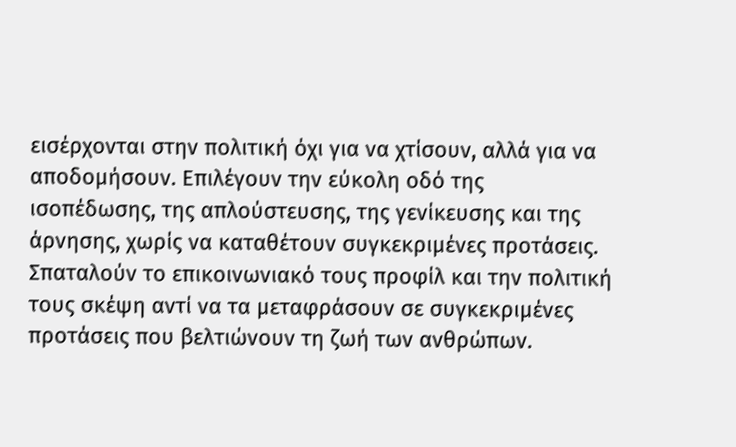εισέρχονται στην πολιτική όχι για να χτίσουν, αλλά για να αποδομήσουν. Επιλέγουν την εύκολη οδό της ισοπέδωσης, της απλούστευσης, της γενίκευσης και της άρνησης, χωρίς να καταθέτουν συγκεκριμένες προτάσεις. Σπαταλούν το επικοινωνιακό τους προφίλ και την πολιτική τους σκέψη αντί να τα μεταφράσουν σε συγκεκριμένες προτάσεις που βελτιώνουν τη ζωή των ανθρώπων.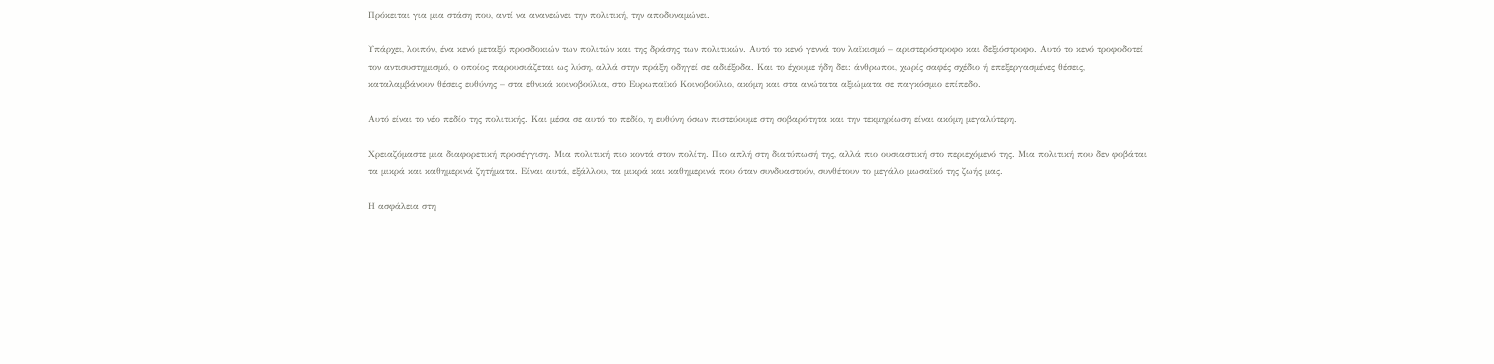Πρόκειται για μια στάση που, αντί να ανανεώνει την πολιτική, την αποδυναμώνει.

Υπάρχει, λοιπόν, ένα κενό μεταξύ προσδοκιών των πολιτών και της δράσης των πολιτικών. Αυτό το κενό γεννά τον λαϊκισμό – αριστερόστροφο και δεξιόστροφο. Αυτό το κενό τροφοδοτεί τον αντισυστημισμό, ο οποίος παρουσιάζεται ως λύση, αλλά στην πράξη οδηγεί σε αδιέξοδα. Και το έχουμε ήδη δει: άνθρωποι, χωρίς σαφές σχέδιο ή επεξεργασμένες θέσεις, καταλαμβάνουν θέσεις ευθύνης – στα εθνικά κοινοβούλια, στο Ευρωπαϊκό Κοινοβούλιο, ακόμη και στα ανώτατα αξιώματα σε παγκόσμιο επίπεδο.

Αυτό είναι το νέο πεδίο της πολιτικής. Και μέσα σε αυτό το πεδίο, η ευθύνη όσων πιστεύουμε στη σοβαρότητα και την τεκμηρίωση είναι ακόμη μεγαλύτερη.

Χρειαζόμαστε μια διαφορετική προσέγγιση. Μια πολιτική πιο κοντά στον πολίτη. Πιο απλή στη διατύπωσή της, αλλά πιο ουσιαστική στο περιεχόμενό της. Μια πολιτική που δεν φοβάται τα μικρά και καθημερινά ζητήματα. Είναι αυτά, εξάλλου, τα μικρά και καθημερινά που όταν συνδυαστούν, συνθέτουν το μεγάλο μωσαϊκό της ζωής μας.

Η ασφάλεια στη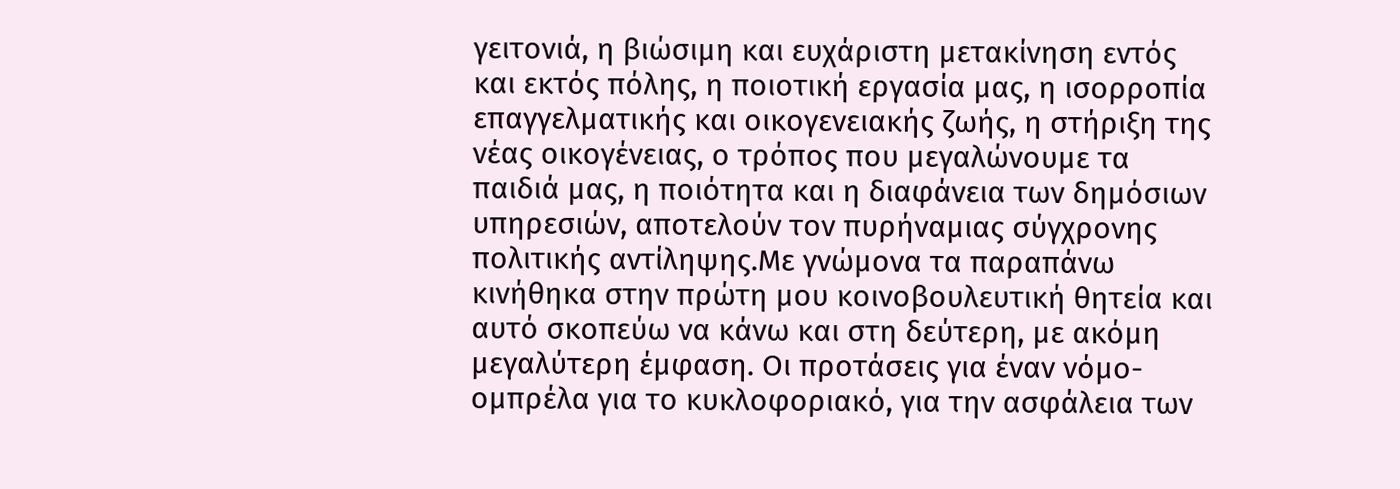γειτονιά, η βιώσιμη και ευχάριστη μετακίνηση εντός και εκτός πόλης, η ποιοτική εργασία μας, η ισορροπία επαγγελματικής και οικογενειακής ζωής, η στήριξη της νέας οικογένειας, ο τρόπος που μεγαλώνουμε τα παιδιά μας, η ποιότητα και η διαφάνεια των δημόσιων υπηρεσιών, αποτελούν τον πυρήναμιας σύγχρονης πολιτικής αντίληψης.Με γνώμονα τα παραπάνω κινήθηκα στην πρώτη μου κοινοβουλευτική θητεία και αυτό σκοπεύω να κάνω και στη δεύτερη, με ακόμη μεγαλύτερη έμφαση. Οι προτάσεις για έναν νόμο-ομπρέλα για το κυκλοφοριακό, για την ασφάλεια των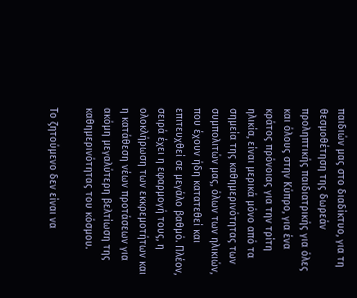παιδιών μας στο διαδίκτυο, για τη θεσμοθέτηση της δωρεάν προληπτικής παιδιατρικής για όλες και όλους στην Κύπρο, για ένα κράτος πρόνοιας για την τρίτη ηλικία, είναι μερικά μόνο από τα σημεία της καθημερινότητας των συμπολιτών μας, όλων των ηλικιών, που έχουν ήδη κατατεθεί και επιτευχθεί σε μεγάλο βαθμό. Πλέον, σειρά έχει η εφαρμογή τους, η ολοκλήρωση των εκκρεμοτήτων και η κατάθεση νέων προτάσεων για ακόμη μεγαλύτερη βελτίωση της καθημερινότητας του κόσμου.

Το ζητούμενο δεν είναι να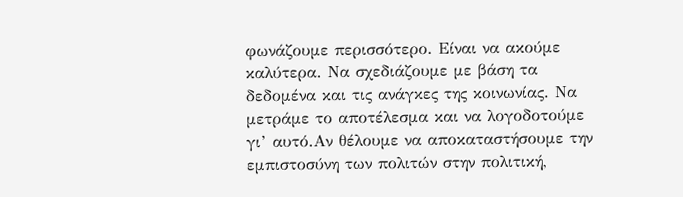φωνάζουμε περισσότερο. Είναι να ακούμε καλύτερα. Να σχεδιάζουμε με βάση τα δεδομένα και τις ανάγκες της κοινωνίας. Να μετράμε το αποτέλεσμα και να λογοδοτούμε γι’ αυτό.Αν θέλουμε να αποκαταστήσουμε την εμπιστοσύνη των πολιτών στην πολιτική,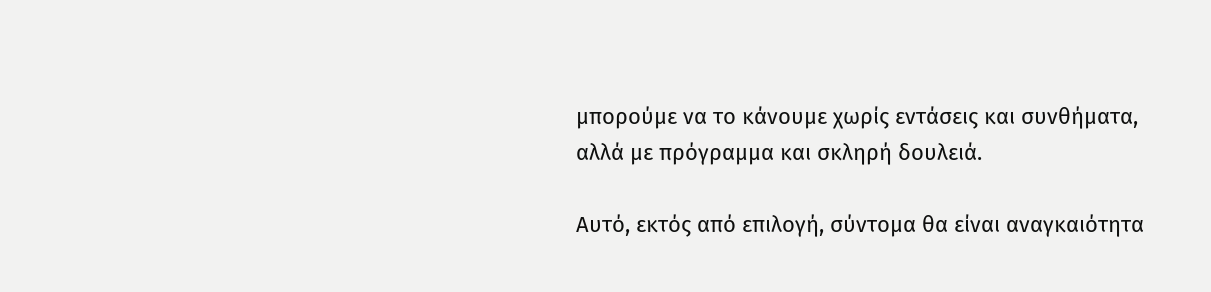μπορούμε να το κάνουμε χωρίς εντάσεις και συνθήματα, αλλά με πρόγραμμα και σκληρή δουλειά.

Αυτό, εκτός από επιλογή, σύντομα θα είναι αναγκαιότητα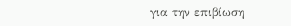για την επιβίωση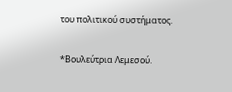του πολιτικού συστήματος.

*Βουλεύτρια Λεμεσού.